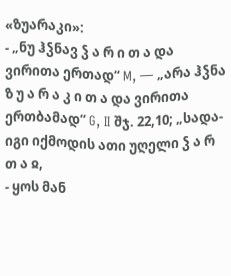«ზუარაკი»:
- „ნუ ჰჴნავ ჴ ა რ ი თ ა და ვირითა ერთად“ M, — „არა ჰჴნა ზ უ ა რ ა კ ი თ ა და ვირითა ერთბამად“ G, II შჯ. 22,10; „სადა-იგი იქმოდის ათი უღელი ჴ ა რ თ ა ჲ,
- ყოს მან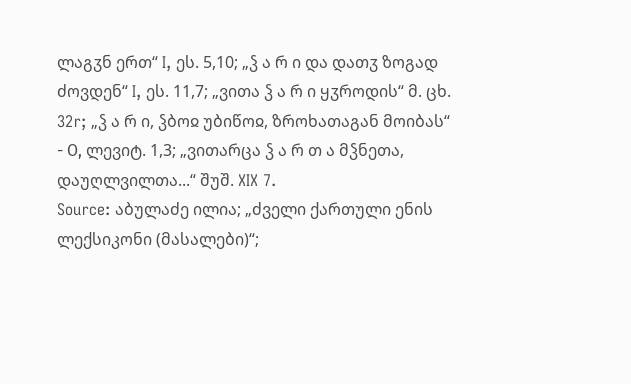ლაგჳნ ერთ“ I, ეს. 5,10; „ჴ ა რ ი და დათჳ ზოგად ძოვდენ“ I, ეს. 11,7; „ვითა ჴ ა რ ი ყჳროდის“ მ. ცხ. 32r; „ჴ ა რ ი, ჴბოჲ უბიწოჲ, ზროხათაგან მოიბას“
- Ο, ლევიტ. 1,3; „ვითარცა ჴ ა რ თ ა მჴნეთა, დაუღლვილთა...“ შუშ. XIX 7.
Source: აბულაძე ილია; „ძველი ქართული ენის ლექსიკონი (მასალები)“;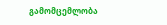გამომცემლობა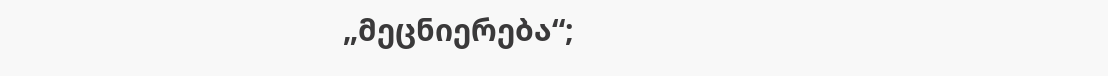„მეცნიერება“;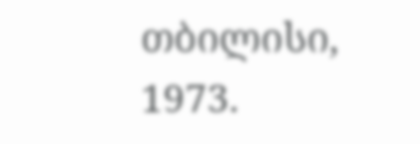თბილისი, 1973.